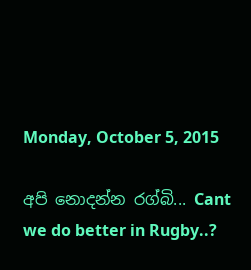Monday, October 5, 2015

අපි නොදන්න රග්බි... Cant we do better in Rugby..?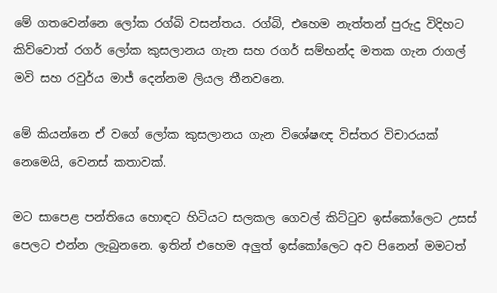මේ ගතවෙන්නෙ ලෝක රග්බි වසන්තය. රග්බි, එහෙම නැත්තන් පුරුදු විදිහට කිව්වොත් රගර් ලෝක කුසලානය ගැන සහ රගර් සම්භන්ද මතක ගැන රාගල් මවි සහ රවුර්ය මාජ් දෙන්නම ලියල තීනවනෙ.

මේ කියන්නෙ ඒ වගේ ලෝක කුසලානය ගැන විශේෂඥ විස්තර විචාරයක් නෙමෙයි, වෙනස් කතාවක්.

මට සාපෙළ පන්තියෙ හොඳට හිටියට සලකල ගෙවල් කිට්ටුව ඉස්කෝලෙට උසස් පෙලට එන්න ලැබුනනෙ. ඉතින් එහෙම අලුත් ඉස්කෝලෙට අව පිනෙන් මමටත්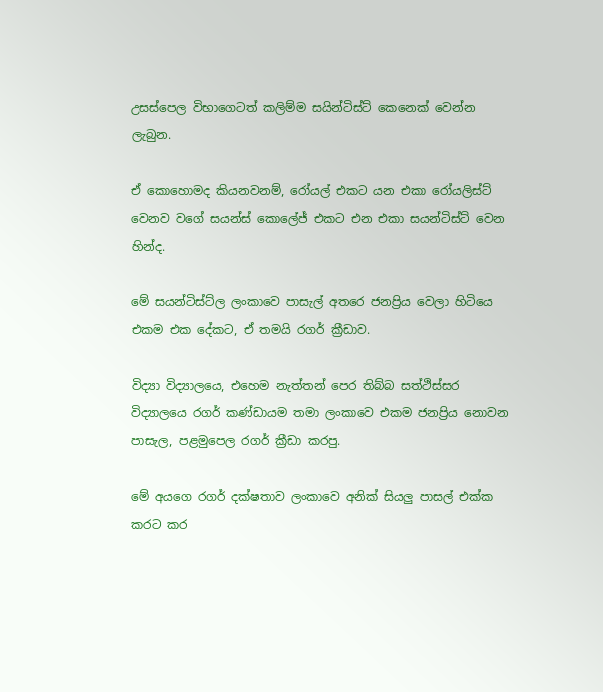උසස්පෙල විභාගෙටත් කලිම්ම සයින්ටිස්ට් කෙනෙක් වෙන්න ලැබුන.

ඒ කොහොමද කියනවනම්, රෝයල් එකට යන එකා රෝයලිස්ට් වෙනව වගේ සයන්ස් කොලේජ් එකට එන එකා සයන්ටිස්ට් වෙන හින්ද.

මේ සයන්ටිස්ට්ල ලංකාවෙ පාසැල් අතරෙ ජනප්‍රිය වෙලා හිටියෙ එකම එක දේකට, ඒ තමයි රගර් ක්‍රීඩාව.

විද්‍යා විද්‍යාලයෙ, එහෙම නැත්තන් පෙර තිබ්බ සත්ථිස්සර විද්‍යාලයෙ රගර් කණ්ඩායම තමා ලංකාවෙ එකම ජනප්‍රිය නොවන පාසැල, පළමුපෙල රගර් ක්‍රීඩා කරපු.

මේ අයගෙ රගර් දක්ෂතාව ලංකාවෙ අනික් සියලු පාසල් එක්ක කරට කර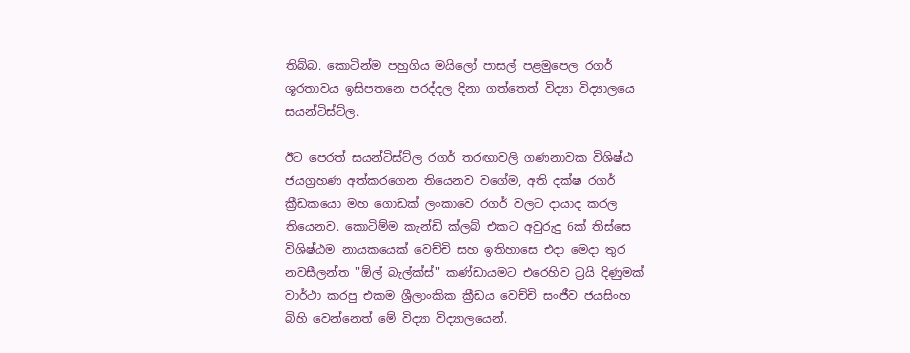තිබ්බ. කොටින්ම පහුගිය මයිලෝ පාසල් පළමුපෙල රගර් ශූරතාවය ඉසිපතනෙ පරද්දල දිනා ගත්තෙත් විද්‍යා විද්‍යාලයෙ සයන්ටිස්ට්ල.

ඊට පෙරත් සයන්ටිස්ට්ල රගර් තරඟාවලි ගණනාවක විශිෂ්ඨ ජයග්‍රහණ අත්කරගෙන තියෙනව වගේම, අති දක්ෂ රගර් ක්‍රීඩකයො මහ ගොඩක් ලංකාවෙ රගර් වලට දායාද කරල තියෙනව. කොටිම්ම කැන්ඩි ක්ලබ් එකට අවුරුදු 6ක් තිස්සෙ විශිෂ්ඨම නායකයෙක් වෙච්චි සහ ඉතිහාසෙ එදා මෙදා තුර නවසීලන්ත "ඕල් බැල්ක්ස්" කණ්ඩායමට එරෙහිව ට්‍රයි දිණුමක් වාර්ථා කරපු එකම ශ්‍රීලාංකික ක්‍රීඩය වෙච්චි සංජීව ජයසිංහ බිහි වෙන්නෙත් මේ විද්‍යා විද්‍යාලයෙන්.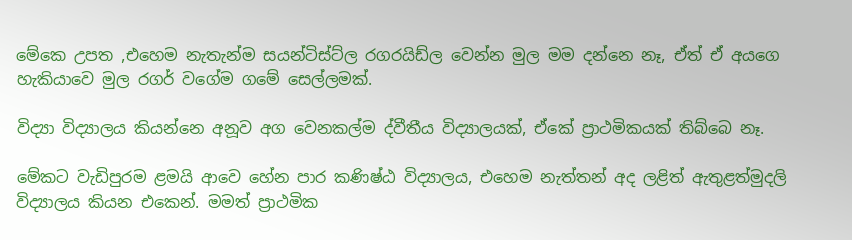මේකෙ උපත ,එහෙම නැතැන්ම සයන්ටිස්ට්ල රගරයිඩ්ල වෙන්න මුල මම දන්නෙ නෑ, ඒත් ඒ අයගෙ හැකියාවෙ මුල රගර් වගේම ගමේ සෙල්ලමක්.

විද්‍යා විද්‍යාලය කියන්නෙ අනූව අග වෙනකල්ම ද්වීතීය විද්‍යාලයක්, ඒකේ ප්‍රාථමිකයක් තිබ්බෙ නෑ.

මේකට වැඩිපුරම ළමයි ආවෙ හේන පාර කණිෂ්ඨ විද්‍යාලය, එහෙම නැත්තන් අද ලළිත් ඇතුළත්මුදලි විද්‍යාලය කියන එකෙන්. මමත් ප්‍රාථමික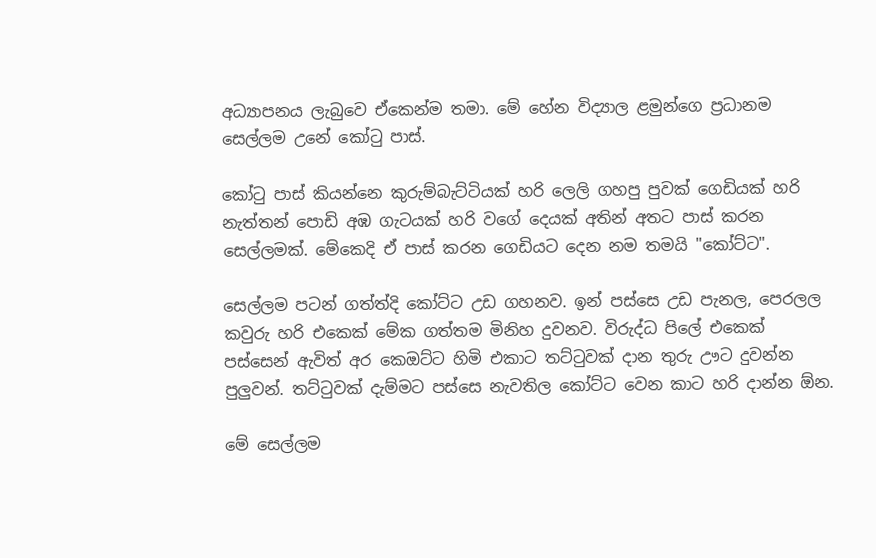අධ්‍යාපනය ලැබුවෙ ඒකෙන්ම තමා. මේ හේන විද්‍යාල ළමුන්ගෙ ප්‍රධානම සෙල්ලම උනේ කෝටු පාස්.

කෝටු පාස් කියන්නෙ කුරුම්බැට්ටියක් හරි ලෙලි ගහපු පුවක් ගෙඩියක් හරි නැත්තන් පොඩි අඹ ගැටයක් හරි වගේ දෙයක් අතින් අතට පාස් කරන සෙල්ලමක්. මේකෙදි ඒ පාස් කරන ගෙඩියට දෙන නම තමයි "කෝට්ට".

සෙල්ලම පටන් ගත්ත්දි කෝට්ට උඩ ගහනව. ඉන් පස්සෙ උඩ පැනල, පෙරලල කවුරු හරි එකෙක් මේක ගත්තම මිනිහ දුවනව. විරුද්ධ පිලේ එකෙක් පස්සෙන් ඇවිත් අර කෙඔට්ට හිමි එකාට තට්ටුවක් දාන තුරු ඌට දුවන්න පුලුවන්. තට්ටුවක් දැම්මට පස්සෙ නැවතිල කෝට්ට වෙන කාට හරි දාන්න ඕන.

මේ සෙල්ලම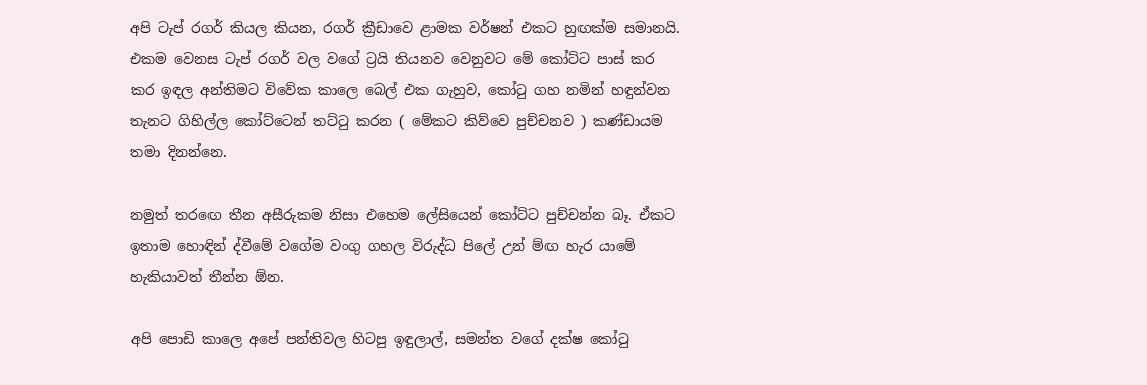අපි ටැප් රගර් කියල කියන, රගර් ක්‍රීඩාවෙ ළාමක වර්ෂන් එකට හුඟක්ම සමානයි. එකම වෙනස ටැප් රගර් වල වගේ ට්‍රයි තියනව වෙනුවට මේ කෝට්ට පාස් කර කර ඉඳල අන්තිමට විවේක කාලෙ බෙල් එක ගැහුව, කෝටු ගහ නමින් හඳුන්වන තැනට ගිහිල්ල කෝට්ටෙන් තට්ටු කරන ( මේකට කිව්වෙ පුච්චනව ) කණ්ඩායම තමා දිනන්නෙ.

නමුත් තරඟෙ තීන අසීරුකම නිසා එහෙම ලේසියෙන් කෝට්ට පුච්චන්න බෑ. ඒකට ඉතාම හොඳින් ද්වීමේ වගේම වංගු ගහල විරුද්ධ පිලේ උන් ම්ඟ හැර යාමේ හැකියාවත් තීන්න ඕන.

අපි පොඩි කාලෙ අපේ පන්තිවල හිටපු ඉඳුලාල්, සමන්ත වගේ දක්ෂ කෝටු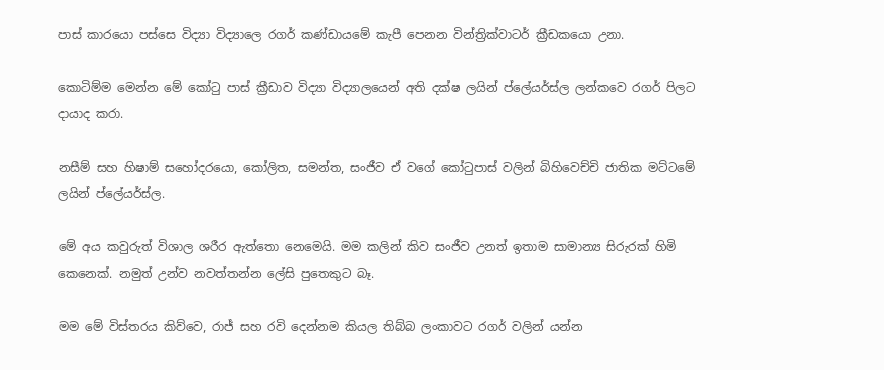පාස් කාරයො පස්සෙ විද්‍යා විද්‍යාලෙ රගර් කණ්ඩායමේ කැපී පෙනන වින්ත්‍රික්වාටර් ක්‍රීඩකයො උනා.

කොටිම්ම මෙන්න මේ කෝටු පාස් ක්‍රීඩාව විද්‍යා විද්‍යාලයෙන් අති දක්ෂ ලයින් ප්ලේයර්ස්ල ලන්කවෙ රගර් පිලට දායාද කරා.

නසීම් සහ හිෂාම් සහෝදරයො, කෝලිත, සමන්ත, සංජීව ඒ වගේ කෝටුපාස් වලින් බිහිවෙච්චි ජාතික මට්ටමේ ලයින් ප්ලේයර්ස්ල.

මේ අය කවුරුත් විශාල ශරීර ඇත්තො නෙමෙයි. මම කලින් කිව සංජීව උනත් ඉතාම සාමාන්‍ය සිරුරක් හිමි කෙනෙක්. නමුත් උන්ව නවත්තන්න ලේසි පුතෙකුට බෑ.

මම මේ විස්තරය කිව්වෙ, රාජ් සහ රවි දෙන්නම කියල තිබ්බ ලංකාවට රගර් වලින් යන්න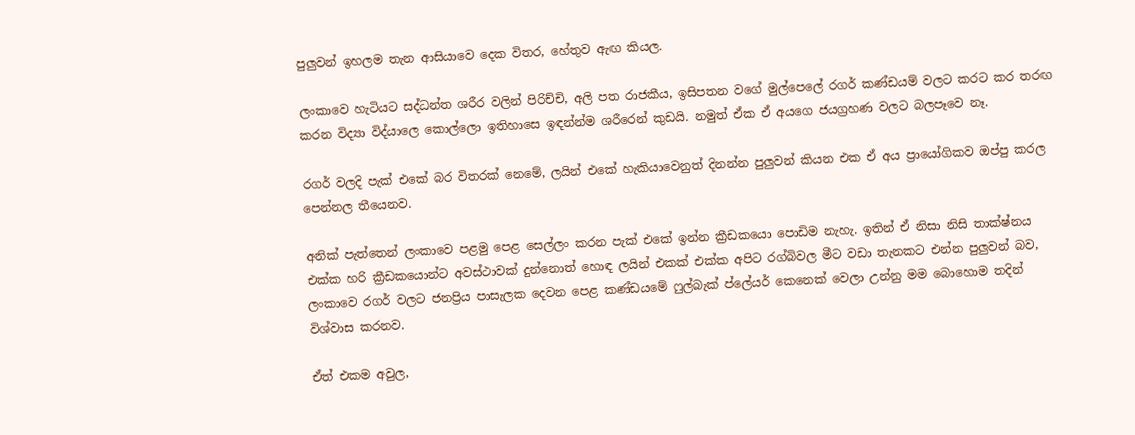පුලුවන් ඉහලම තැන ආසියාවෙ දෙක විතර, හේතුව ඇඟ කියල.

ලංකාවෙ හැටියට සද්ධන්ත ශරීර වලින් පිරිච්චි, අලි පත රාජකීය, ඉසිපතන වගේ මුල්පෙලේ රගර් කණ්ඩයම් වලට කරට කර තරඟ කරන විද්‍යා විද්යාලෙ කොල්ලො ඉතිහාසෙ ඉඳන්න්ම ශරීරෙන් කුඩයි. නමුත් ඒක ඒ අයගෙ ජයග්‍රහණ වලට බලපෑවෙ නෑ.

රගර් වලදි පැක් එකේ බර විතරක් නෙමේ, ලයින් එකේ හැකියාවෙනුත් දිනන්න පුලුවන් කියන එක ඒ අය ප්‍රායෝගිකව ඔප්පු කරල පෙන්නල තීයෙනව.

අනික් පැත්තෙන් ලංකාවෙ පළමු පෙළ සෙල්ලං කරන පැක් එකේ ඉන්න ක්‍රීඩකයො පොඩිම නැහැ. ඉතින් ඒ නිසා නිසි තාක්ෂ්නය එක්ක හරි ක්‍රීඩකයොන්ට අවස්ථාවක් දුන්නොත් හොඳ ලයින් එකක් එක්ක අපිට රග්බිවල මීට වඩා තැනකට එන්න පුලුවන් බව, ලංකාවෙ රගර් වලට ජනප්‍රිය පාසැලක දෙවන පෙළ කණ්ඩයමේ ෆුල්බැක් ප්ලේයර් කෙනෙක් වෙලා උන්නු මම බොහොම තදින් විශ්වාස කරනව.

ඒත් එකම අවුල,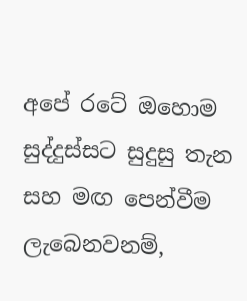අපේ රටේ ඔහොම සුද්දුස්සට සුදුසු තැන සහ මඟ පෙන්වීම ලැබෙනවනම්,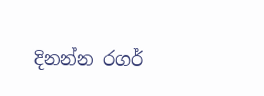දිනන්න රගර්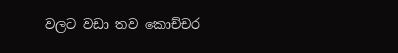වලට වඩා තව කොච්චර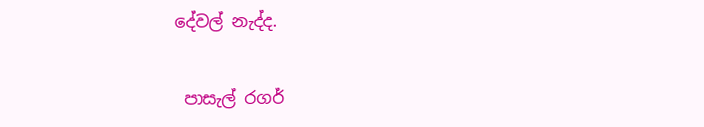දේවල් නැද්ද.


 පාසැල් රගර්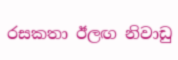රසකතා ඊලඟ නිවාඩු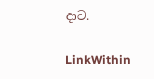දාට.

LinkWithin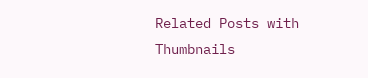Related Posts with Thumbnails